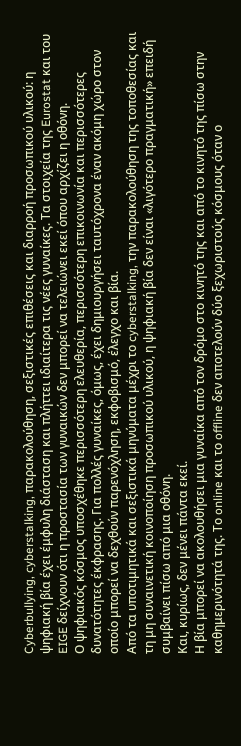Cyberbullying, cyberstalking, παρακολούθηση, σεξιστικές επιθέσεις και διαρροή προσωπικού υλικού: η ψηφιακή βία έχει έμφυλη διάσταση και πλήττει ιδιαίτερα τις νέες γυναίκες. Τα στοιχεία της Eurostat και του EIGE δείχνουν ότι η προστασία των γυναικών δεν μπορεί να τελειώνει εκεί όπου αρχίζει η οθόνη.
Ο ψηφιακός κόσμος υποσχέθηκε περισσότερη ελευθερία, περισσότερη επικοινωνία και περισσότερες δυνατότητες έκφρασης. Για πολλές γυναίκες, όμως, έχει δημιουργήσει ταυτόχρονα έναν ακόμη χώρο στον οποίο μπορεί να δεχθούν παρενόχληση, εκφοβισμό, έλεγχο και βία.
Από τα υποτιμητικά και σεξιστικά μηνύματα μέχρι το cyberstalking, την παρακολούθηση της τοποθεσίας και τη μη συναινετική κοινοποίηση προσωπικού υλικού, η ψηφιακή βία δεν είναι «λιγότερο πραγματική» επειδή συμβαίνει πίσω από μια οθόνη.
Και, κυρίως, δεν μένει πάντα εκεί.
Η βία μπορεί να ακολουθήσει μια γυναίκα από τον δρόμο στο κινητό της και από το κινητό της πίσω στην καθημερινότητά της. Το online και το offline δεν αποτελούν δύο ξεχωριστούς κόσμους όταν ο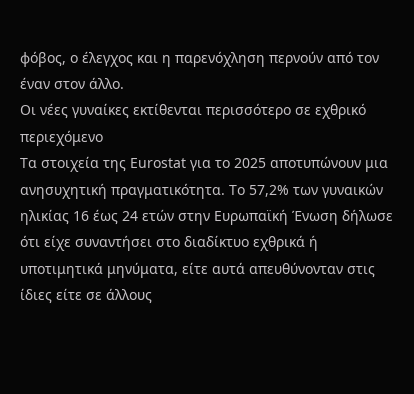φόβος, ο έλεγχος και η παρενόχληση περνούν από τον έναν στον άλλο.
Οι νέες γυναίκες εκτίθενται περισσότερο σε εχθρικό περιεχόμενο
Τα στοιχεία της Eurostat για το 2025 αποτυπώνουν μια ανησυχητική πραγματικότητα. Το 57,2% των γυναικών ηλικίας 16 έως 24 ετών στην Ευρωπαϊκή Ένωση δήλωσε ότι είχε συναντήσει στο διαδίκτυο εχθρικά ή υποτιμητικά μηνύματα, είτε αυτά απευθύνονταν στις ίδιες είτε σε άλλους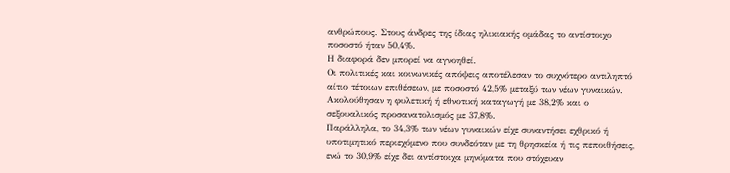ανθρώπους. Στους άνδρες της ίδιας ηλικιακής ομάδας το αντίστοιχο ποσοστό ήταν 50,4%.
Η διαφορά δεν μπορεί να αγνοηθεί.
Οι πολιτικές και κοινωνικές απόψεις αποτέλεσαν το συχνότερο αντιληπτό αίτιο τέτοιων επιθέσεων, με ποσοστό 42,5% μεταξύ των νέων γυναικών. Ακολούθησαν η φυλετική ή εθνοτική καταγωγή με 38,2% και ο σεξουαλικός προσανατολισμός με 37,8%.
Παράλληλα, το 34,3% των νέων γυναικών είχε συναντήσει εχθρικό ή υποτιμητικό περιεχόμενο που συνδεόταν με τη θρησκεία ή τις πεποιθήσεις, ενώ το 30,9% είχε δει αντίστοιχα μηνύματα που στόχευαν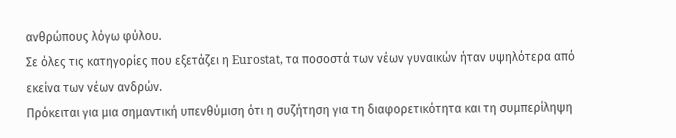ανθρώπους λόγω φύλου.
Σε όλες τις κατηγορίες που εξετάζει η Eurostat, τα ποσοστά των νέων γυναικών ήταν υψηλότερα από εκείνα των νέων ανδρών.
Πρόκειται για μια σημαντική υπενθύμιση ότι η συζήτηση για τη διαφορετικότητα και τη συμπερίληψη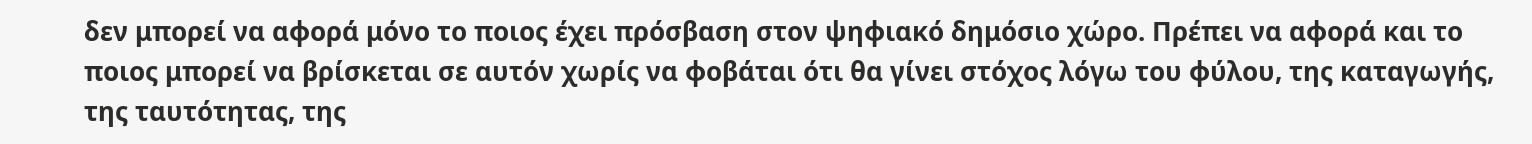δεν μπορεί να αφορά μόνο το ποιος έχει πρόσβαση στον ψηφιακό δημόσιο χώρο. Πρέπει να αφορά και το ποιος μπορεί να βρίσκεται σε αυτόν χωρίς να φοβάται ότι θα γίνει στόχος λόγω του φύλου, της καταγωγής, της ταυτότητας, της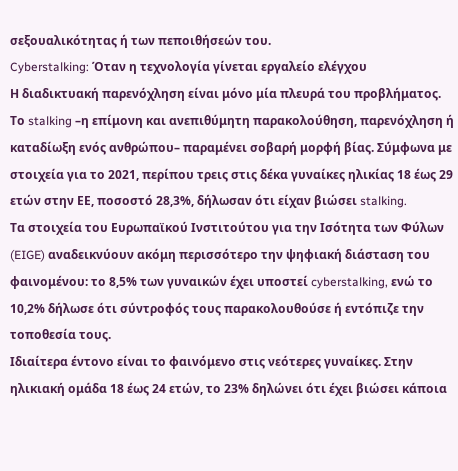σεξουαλικότητας ή των πεποιθήσεών του.
Cyberstalking: Όταν η τεχνολογία γίνεται εργαλείο ελέγχου
Η διαδικτυακή παρενόχληση είναι μόνο μία πλευρά του προβλήματος.
Το stalking –η επίμονη και ανεπιθύμητη παρακολούθηση, παρενόχληση ή καταδίωξη ενός ανθρώπου– παραμένει σοβαρή μορφή βίας. Σύμφωνα με στοιχεία για το 2021, περίπου τρεις στις δέκα γυναίκες ηλικίας 18 έως 29 ετών στην ΕΕ, ποσοστό 28,3%, δήλωσαν ότι είχαν βιώσει stalking.
Τα στοιχεία του Ευρωπαϊκού Ινστιτούτου για την Ισότητα των Φύλων (EIGE) αναδεικνύουν ακόμη περισσότερο την ψηφιακή διάσταση του φαινομένου: το 8,5% των γυναικών έχει υποστεί cyberstalking, ενώ το 10,2% δήλωσε ότι σύντροφός τους παρακολουθούσε ή εντόπιζε την τοποθεσία τους.
Ιδιαίτερα έντονο είναι το φαινόμενο στις νεότερες γυναίκες. Στην ηλικιακή ομάδα 18 έως 24 ετών, το 23% δηλώνει ότι έχει βιώσει κάποια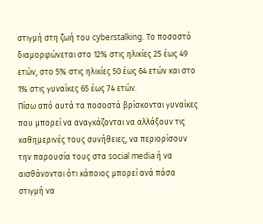στιγμή στη ζωή του cyberstalking. Το ποσοστό διαμορφώνεται στο 12% στις ηλικίες 25 έως 49 ετών, στο 5% στις ηλικίες 50 έως 64 ετών και στο 1% στις γυναίκες 65 έως 74 ετών.
Πίσω από αυτά τα ποσοστά βρίσκονται γυναίκες που μπορεί να αναγκάζονται να αλλάξουν τις καθημερινές τους συνήθειες, να περιορίσουν την παρουσία τους στα social media ή να αισθάνονται ότι κάποιος μπορεί ανά πάσα στιγμή να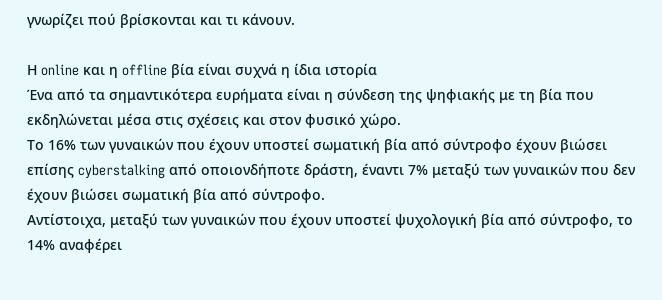γνωρίζει πού βρίσκονται και τι κάνουν.

Η online και η offline βία είναι συχνά η ίδια ιστορία
Ένα από τα σημαντικότερα ευρήματα είναι η σύνδεση της ψηφιακής με τη βία που εκδηλώνεται μέσα στις σχέσεις και στον φυσικό χώρο.
Το 16% των γυναικών που έχουν υποστεί σωματική βία από σύντροφο έχουν βιώσει επίσης cyberstalking από οποιονδήποτε δράστη, έναντι 7% μεταξύ των γυναικών που δεν έχουν βιώσει σωματική βία από σύντροφο.
Αντίστοιχα, μεταξύ των γυναικών που έχουν υποστεί ψυχολογική βία από σύντροφο, το 14% αναφέρει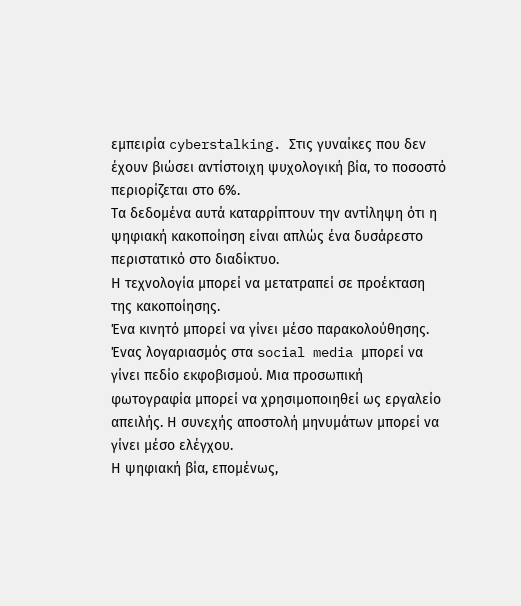εμπειρία cyberstalking. Στις γυναίκες που δεν έχουν βιώσει αντίστοιχη ψυχολογική βία, το ποσοστό περιορίζεται στο 6%.
Τα δεδομένα αυτά καταρρίπτουν την αντίληψη ότι η ψηφιακή κακοποίηση είναι απλώς ένα δυσάρεστο περιστατικό στο διαδίκτυο.
Η τεχνολογία μπορεί να μετατραπεί σε προέκταση της κακοποίησης.
Ένα κινητό μπορεί να γίνει μέσο παρακολούθησης. Ένας λογαριασμός στα social media μπορεί να γίνει πεδίο εκφοβισμού. Μια προσωπική φωτογραφία μπορεί να χρησιμοποιηθεί ως εργαλείο απειλής. Η συνεχής αποστολή μηνυμάτων μπορεί να γίνει μέσο ελέγχου.
Η ψηφιακή βία, επομένως,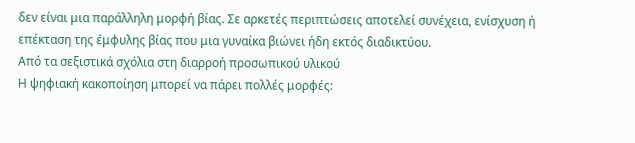δεν είναι μια παράλληλη μορφή βίας. Σε αρκετές περιπτώσεις αποτελεί συνέχεια, ενίσχυση ή επέκταση της έμφυλης βίας που μια γυναίκα βιώνει ήδη εκτός διαδικτύου.
Από τα σεξιστικά σχόλια στη διαρροή προσωπικού υλικού
Η ψηφιακή κακοποίηση μπορεί να πάρει πολλές μορφές: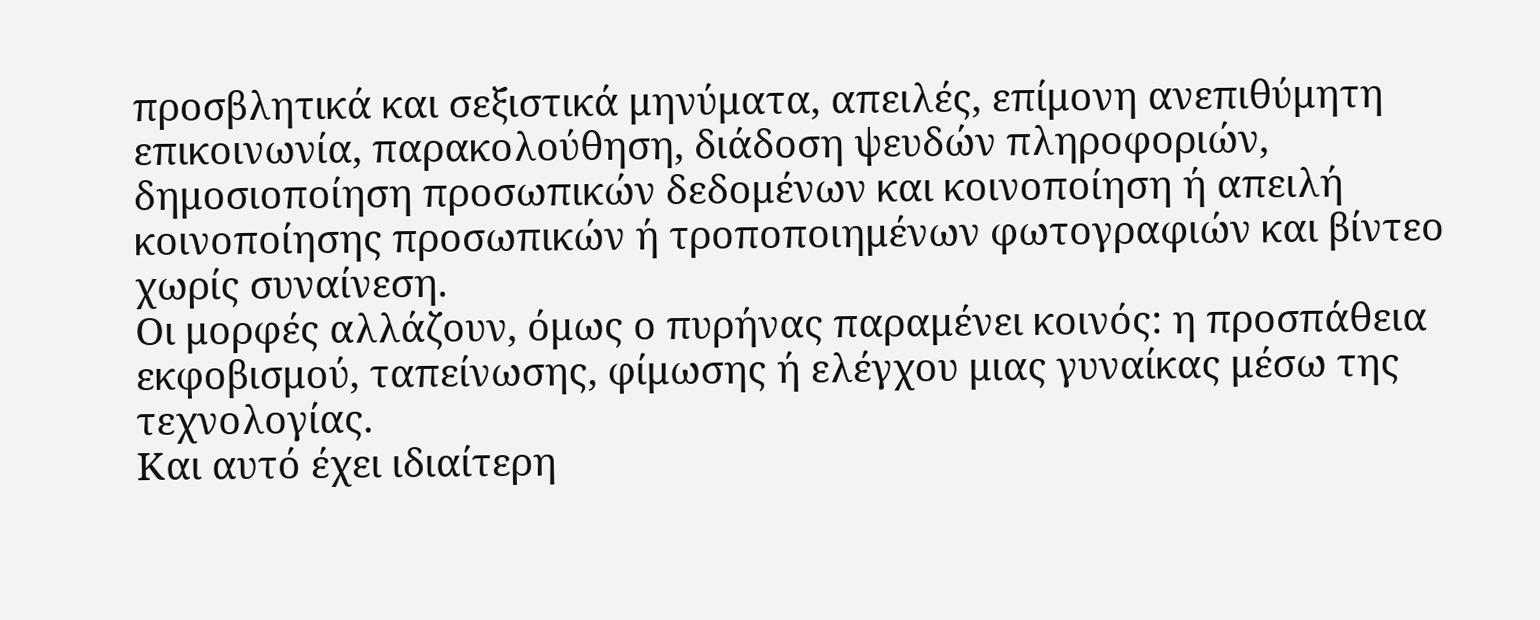προσβλητικά και σεξιστικά μηνύματα, απειλές, επίμονη ανεπιθύμητη επικοινωνία, παρακολούθηση, διάδοση ψευδών πληροφοριών, δημοσιοποίηση προσωπικών δεδομένων και κοινοποίηση ή απειλή κοινοποίησης προσωπικών ή τροποποιημένων φωτογραφιών και βίντεο χωρίς συναίνεση.
Οι μορφές αλλάζουν, όμως ο πυρήνας παραμένει κοινός: η προσπάθεια εκφοβισμού, ταπείνωσης, φίμωσης ή ελέγχου μιας γυναίκας μέσω της τεχνολογίας.
Και αυτό έχει ιδιαίτερη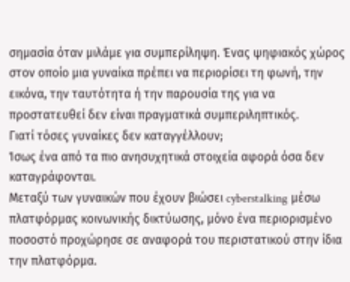σημασία όταν μιλάμε για συμπερίληψη. Ένας ψηφιακός χώρος στον οποίο μια γυναίκα πρέπει να περιορίσει τη φωνή, την εικόνα, την ταυτότητα ή την παρουσία της για να προστατευθεί δεν είναι πραγματικά συμπεριληπτικός.
Γιατί τόσες γυναίκες δεν καταγγέλλουν;
Ίσως ένα από τα πιο ανησυχητικά στοιχεία αφορά όσα δεν καταγράφονται.
Μεταξύ των γυναικών που έχουν βιώσει cyberstalking μέσω πλατφόρμας κοινωνικής δικτύωσης, μόνο ένα περιορισμένο ποσοστό προχώρησε σε αναφορά του περιστατικού στην ίδια την πλατφόρμα.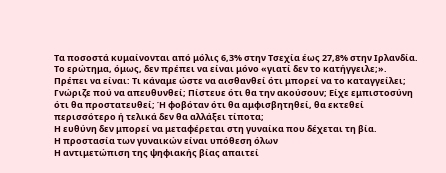Τα ποσοστά κυμαίνονται από μόλις 6,3% στην Τσεχία έως 27,8% στην Ιρλανδία.
Το ερώτημα, όμως, δεν πρέπει να είναι μόνο «γιατί δεν το κατήγγειλε;».
Πρέπει να είναι: Τι κάναμε ώστε να αισθανθεί ότι μπορεί να το καταγγείλει; Γνώριζε πού να απευθυνθεί; Πίστευε ότι θα την ακούσουν; Είχε εμπιστοσύνη ότι θα προστατευθεί; Ή φοβόταν ότι θα αμφισβητηθεί, θα εκτεθεί περισσότερο ή τελικά δεν θα αλλάξει τίποτα;
Η ευθύνη δεν μπορεί να μεταφέρεται στη γυναίκα που δέχεται τη βία.
Η προστασία των γυναικών είναι υπόθεση όλων
Η αντιμετώπιση της ψηφιακής βίας απαιτεί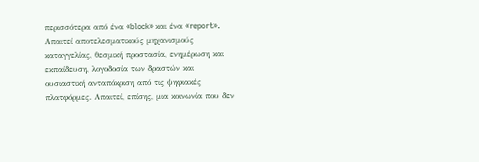περισσότερα από ένα «block» και ένα «report».
Απαιτεί αποτελεσματικούς μηχανισμούς καταγγελίας, θεσμική προστασία, ενημέρωση και εκπαίδευση, λογοδοσία των δραστών και ουσιαστική ανταπόκριση από τις ψηφιακές πλατφόρμες. Απαιτεί, επίσης, μια κοινωνία που δεν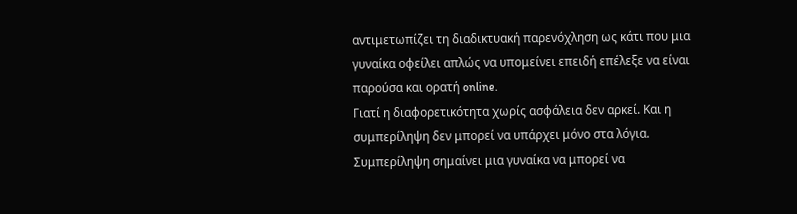αντιμετωπίζει τη διαδικτυακή παρενόχληση ως κάτι που μια γυναίκα οφείλει απλώς να υπομείνει επειδή επέλεξε να είναι παρούσα και ορατή online.
Γιατί η διαφορετικότητα χωρίς ασφάλεια δεν αρκεί. Και η συμπερίληψη δεν μπορεί να υπάρχει μόνο στα λόγια.
Συμπερίληψη σημαίνει μια γυναίκα να μπορεί να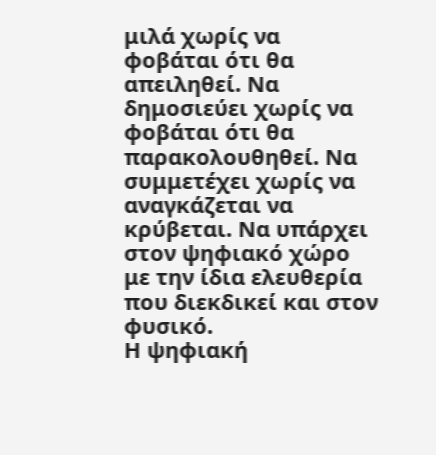μιλά χωρίς να φοβάται ότι θα απειληθεί. Να δημοσιεύει χωρίς να φοβάται ότι θα παρακολουθηθεί. Να συμμετέχει χωρίς να αναγκάζεται να κρύβεται. Να υπάρχει στον ψηφιακό χώρο με την ίδια ελευθερία που διεκδικεί και στον φυσικό.
Η ψηφιακή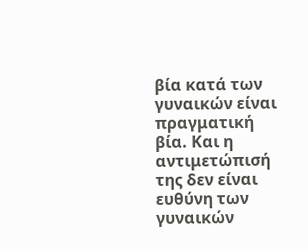βία κατά των γυναικών είναι πραγματική βία. Και η αντιμετώπισή της δεν είναι ευθύνη των γυναικών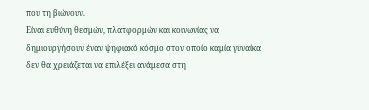που τη βιώνουν.
Είναι ευθύνη θεσμών, πλατφορμών και κοινωνίας να δημιουργήσουν έναν ψηφιακό κόσμο στον οποίο καμία γυναίκα δεν θα χρειάζεται να επιλέξει ανάμεσα στη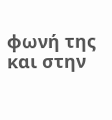φωνή της και στην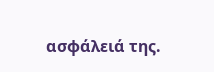ασφάλειά της.